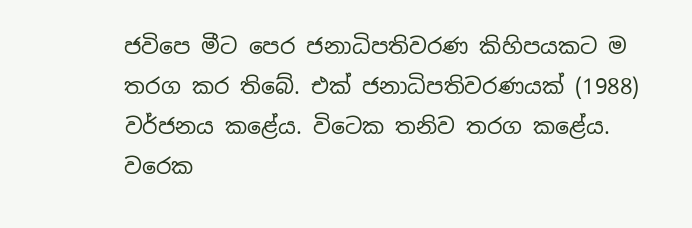ජවිපෙ මීට පෙර ජනාධිපතිවරණ කිහිපයකට ම තරග කර තිබේ. එක් ජනාධිපතිවරණයක් (1988) වර්ජනය කළේය. විටෙක තනිව තරග කළේය. වරෙක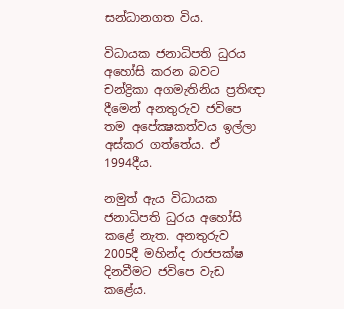සන්ධානගත විය.

විධායක ජනාධිපති ධුරය අහෝසි කරන බවට චන්ද්‍රිකා අගමැතිනිය ප්‍රතිඥා දීමෙන් අනතුරුව ජවිපෙ තම අපේක්‍ෂකත්වය ඉල්ලා අස්කර ගත්තේය. ඒ 1994දීය.

නමුත් ඇය විධායක ජනාධිපති ධුරය අහෝසි කළේ නැත. අනතුරුව 2005දී මහින්ද රාජපක්ෂ දිනවීමට ජවිපෙ වැඩ කළේය.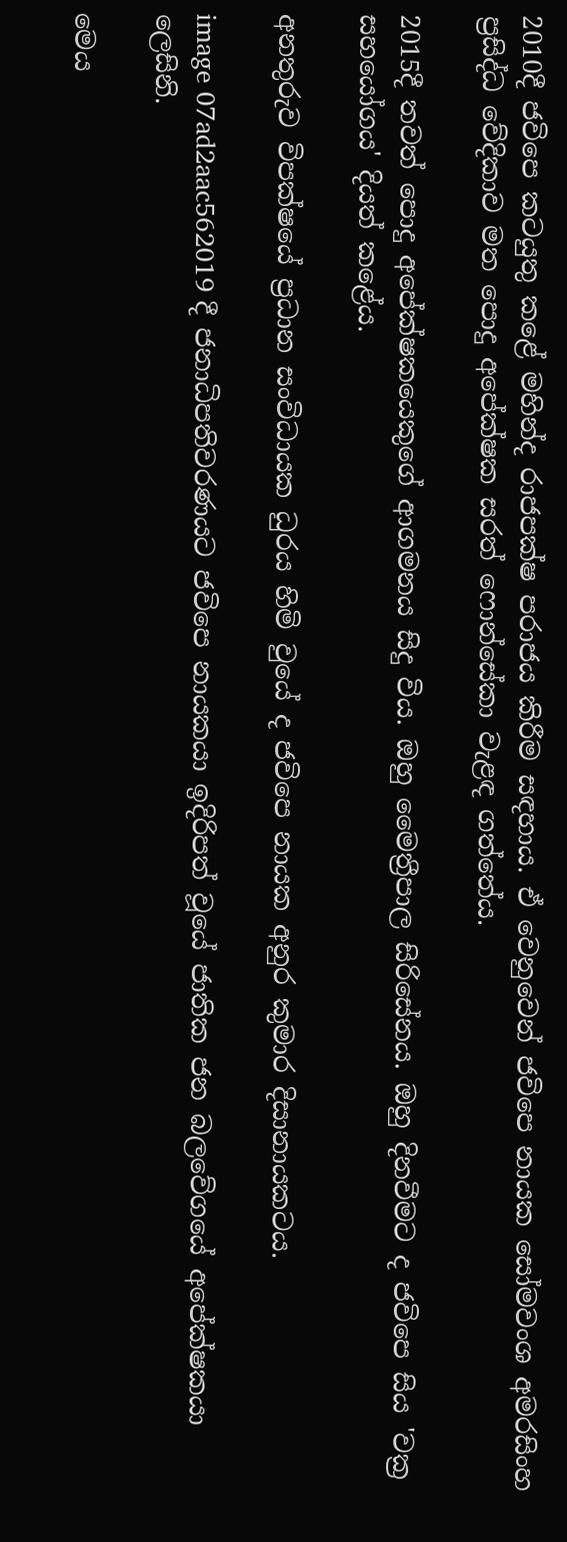2010දී ජවිපෙ කටයුතු කළේ මහින්ද රාජපක්ෂ පරාජය කිරීම සඳහාය. ඒ වෙනුවෙන් ජවිපෙ නායක සෝමවංශ අමරසිංහ ප්‍රසිද්ධ වේදිකාව මත පොදු අපේක්ෂක සරත් ෆොන්සේකා වැළඳ ගත්තේය.

2015දී තවත් පොදු අපේක්ෂකයෙකුගේ ආගමනය සිදු විය. ඔහු මෛත්‍රීපාල සිරිසේනය. ඔහු දිනවීමට ද ජවිපෙ සිය 'වක්‍ර සහයෝගය' දියත් කළේය.

අනතුරුව විපක්ෂයේ ප්‍රධාන සංවිධායක ධුරය හිමි වුයේ ද ජවිපෙ නායක අනුර කුමාර දිසානායකටය.

image 07ad2aac562019 දී ජනාධිපතිවරණයට ජවිපෙ නායකයා ඉදිරිපත් වූයේ ජාතික ජන බලවේගයේ අපේක්ෂකයා ලෙසිනි.

මෙය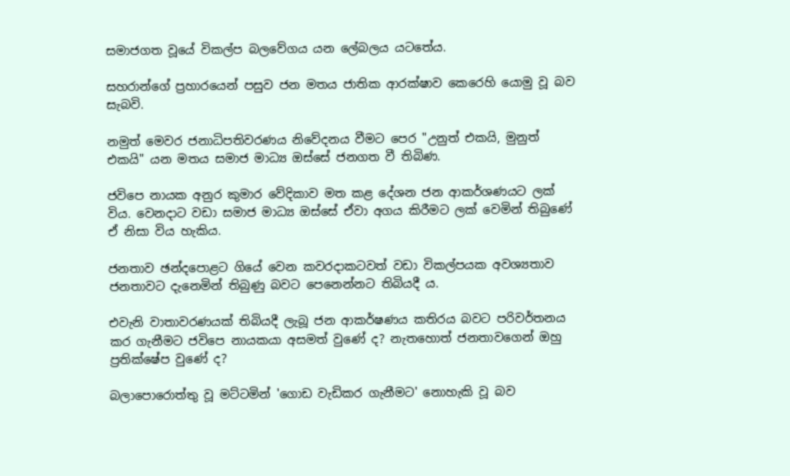සමාජගත වූයේ විකල්ප බලවේගය යන ලේබලය යටතේය.

සහරාන්ගේ ප්‍රහාරයෙන් පසුව ජන මතය ජාතික ආරක්ෂාව කෙරෙහි යොමු වූ බව සැබවි.

නමුත් මෙවර ජනාධිපතිවරණය නිවේදනය වීමට පෙර "උනුත් එකයි, මුනුත් එකයි" යන මතය සමාජ මාධ්‍ය ඔස්සේ ජනගත වී තිබිණ.

ජවිපෙ නායක අනුර කුමාර වේදිකාව මත කළ දේශන ජන ආකර්ශණයට ලක් විය. වෙනදාට වඩා සමාජ මාධ්‍ය ඔස්සේ ඒවා අගය කිරීමට ලක් වෙමින් තිබුණේ ඒ නිසා විය හැකිය.

ජනතාව ඡන්දපොළට ගියේ වෙන කවරදාකටවත් වඩා විකල්පයක අවශ්‍යතාව ජනතාවට දැනෙමින් තිබුණු බවට පෙනෙන්නට තිබියදී ය.

එවැනි වාතාවරණයක් තිබියදී ලැබූ ජන ආකර්ෂණය කතිරය බවට පරිවර්තනය කර ගැනීමට ජවිපෙ නායකයා අසමත් වුණේ ද? නැතහොත් ජනතාවගෙන් ඔහු ප්‍රතික්ෂේප වුණේ ද?

බලාපොරොත්තු වූ මට්ටමින් 'ගොඩ වැඩිකර ගැනීමට' නොහැකි වූ බව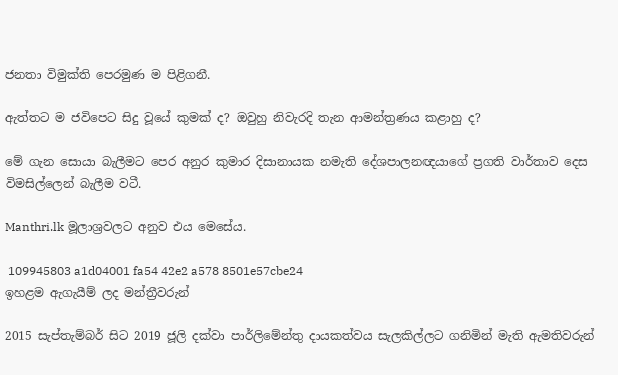ජනතා විමුක්ති පෙරමුණ ම පිළිගනී.

ඇත්තට ම ජවිපෙට සිදු වූයේ කුමක් ද? ඔවුහු නිවැරදි තැන ආමන්ත්‍රණය කළාහු ද?

මේ ගැන සොයා බැලීමට පෙර අනුර කුමාර දිසානායක නමැති දේශපාලනඥයාගේ ප්‍රගති වාර්තාව දෙස විමසිල්ලෙන් බැලීම වටී.

Manthri.lk මූලාශ්‍රවලට අනුව එය මෙසේය.

 109945803 a1d04001 fa54 42e2 a578 8501e57cbe24                                                                                                     ඉහළම ඇගැයීම් ලද මන්ත්‍රීවරුන්

2015 සැප්තැම්බර් සිට 2019 ජූලි දක්වා පාර්ලිමේන්තු දායකත්වය සැලකිල්ලට ගනිමින් මැති ඇමතිවරුන්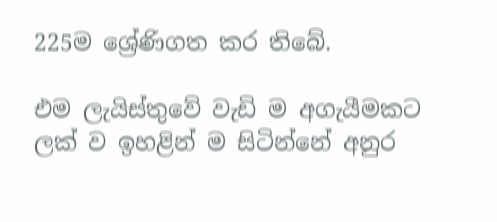225ම ශ්‍රේණිගත කර තිබේ.

එම ලැයිස්තුවේ වැඩි ම අගැයීමකට ලක් ව ඉහළින් ම සිටින්නේ අනුර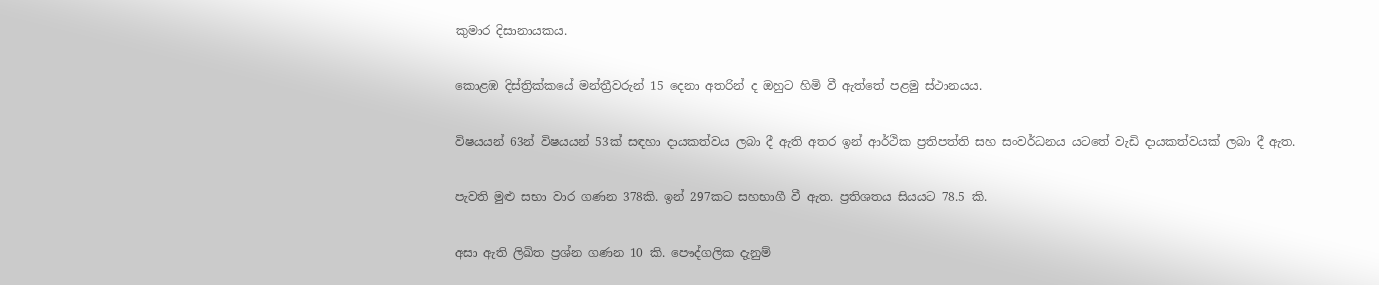කුමාර දිසානායකය.

කොළඹ දිස්ත්‍රික්කයේ මන්ත්‍රීවරුන් 15 දෙනා අතරින් ද ඔහුට හිමි වී ඇත්තේ පළමු ස්ථානයය.

විෂයයන් 63න් විෂයයන් 53ක් සඳහා දායකත්වය ලබා දී ඇති අතර ඉන් ආර්ථික ප්‍රතිපත්ති සහ සංවර්ධනය යටතේ වැඩි දායකත්වයක් ලබා දී ඇත.

පැවති මුළු සභා වාර ගණන 378කි. ඉන් 297කට සහභාගී වී ඇත. ප්‍රතිශතය සියයට 78.5 කි.

අසා ඇති ලිඛිත ප්‍රශ්න ගණන 10 කි. පෞද්ගලික දැනුම්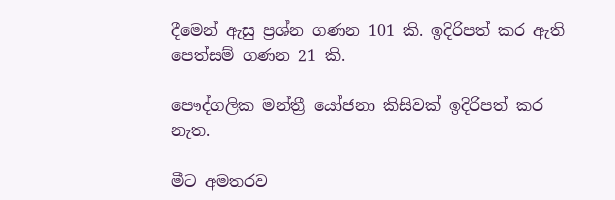දීමෙන් ඇසු ප්‍රශ්න ගණන 101 කි. ඉදිරිපත් කර ඇති පෙත්සම් ගණන 21 කි.

පෞද්ගලික මන්ත්‍රී යෝජනා කිසිවක් ඉදිරිපත් කර නැත.

මීට අමතරව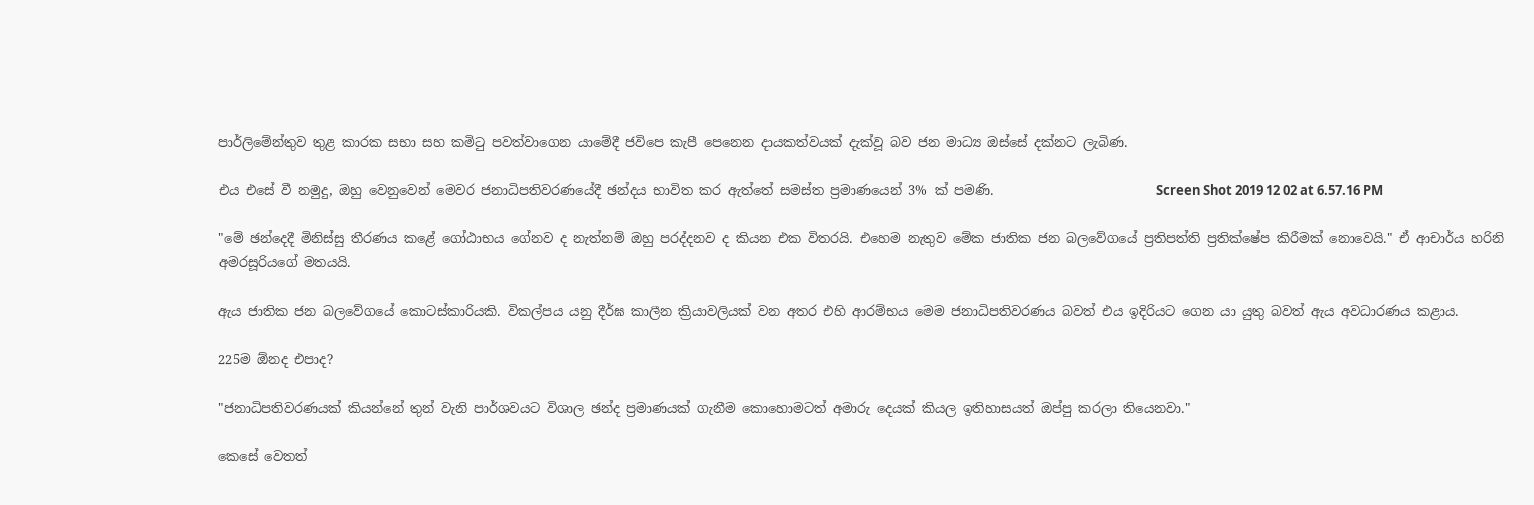පාර්ලිමේන්තුව තුළ කාරක සභා සහ කමිටු පවත්වාගෙන යාමේදී ජවිපෙ කැපී පෙනෙන දායකත්වයක් දැක්වූ බව ජන මාධ්‍ය ඔස්සේ දක්නට ලැබිණ.

එය එසේ වී නමුදු, ඔහු වෙනුවෙන් මෙවර ජනාධිපතිවරණයේදී ඡන්දය භාවිත කර ඇත්තේ සමස්ත ප්‍රමාණයෙන් 3% ක් පමණි.                         Screen Shot 2019 12 02 at 6.57.16 PM

"මේ ඡන්දෙදී මිනිස්සු තීරණය කළේ ගෝඨාභය ගේනව ද නැත්නම් ඔහු පරද්දනව ද කියන එක විතරයි. එහෙම නැතුව මේක ජාතික ජන බලවේගයේ ප්‍රතිපත්ති ප්‍රතික්ෂේප කිරීමක් නොවෙයි." ඒ ආචාර්ය හරිනි අමරසූරියගේ මතයයි.

ඇය ජාතික ජන බලවේගයේ කොටස්කාරියකි. විකල්පය යනු දීර්ඝ කාලීන ක්‍රියාවලියක් වන අතර එහි ආරම්භය මෙම ජනාධිපතිවරණය බවත් එය ඉදිරියට ගෙන යා යුතු බවත් ඇය අවධාරණය කළාය.

225ම ඕනද එපාද?

"ජනාධිපතිවරණයක් කියන්නේ තුන් වැනි පාර්ශවයට විශාල ඡන්ද ප්‍රමාණයක් ගැනීම කොහොමටත් අමාරු දෙයක් කියල ඉතිහාසයත් ඔප්පු කරලා තියෙනවා."

කෙසේ වෙතත්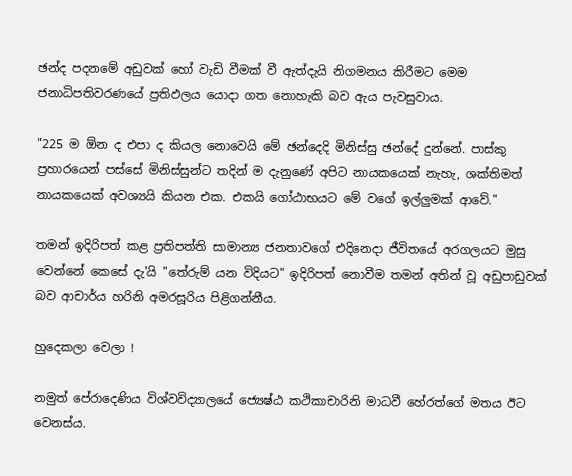ඡන්ද පදනමේ අඩුවක් හෝ වැඩි වීමක් වී ඇත්දැයි නිගමනය කිරීමට මෙම ජනාධිපතිවරණයේ ප්‍රතිඵලය යොදා ගත නොහැකි බව ඇය පැවසුවාය.

"225 ම ඕන ද එපා ද කියල නොවෙයි මේ ඡන්දෙදි මිනිස්සු ඡන්දේ දුන්නේ. පාස්කු ප්‍රහාරයෙන් පස්සේ මිනිස්සුන්ට තදින් ම දැනුණේ අපිට නායකයෙක් නැහැ, ශක්තිමත් නායකයෙක් අවශ්‍යයි කියන එක. එකයි ගෝඨාභයට මේ වගේ ඉල්ලුමක් ආවේ."

තමන් ඉදිරිපත් කළ ප්‍රතිපත්ති සාමාන්‍ය ජනතාවගේ එදිනෙදා ජීවිතයේ අරගලයට මුසු වෙන්නේ කෙසේ දැ'යි "තේරුම් යන විදියට" ඉදිරිපත් නොවීම තමන් අතින් වූ අඩුපාඩුවක් බව ආචාර්ය හරිනි අමරසූරිය පිළිගන්නීය.

හුදෙකලා වෙලා !

නමුත් පේරාදෙණිය විශ්වවිද්‍යාලයේ ජ්‍යෙෂ්ඨ කථිකාචාරිනි මාධවී හේරත්ගේ මතය ඊට වෙනස්ය.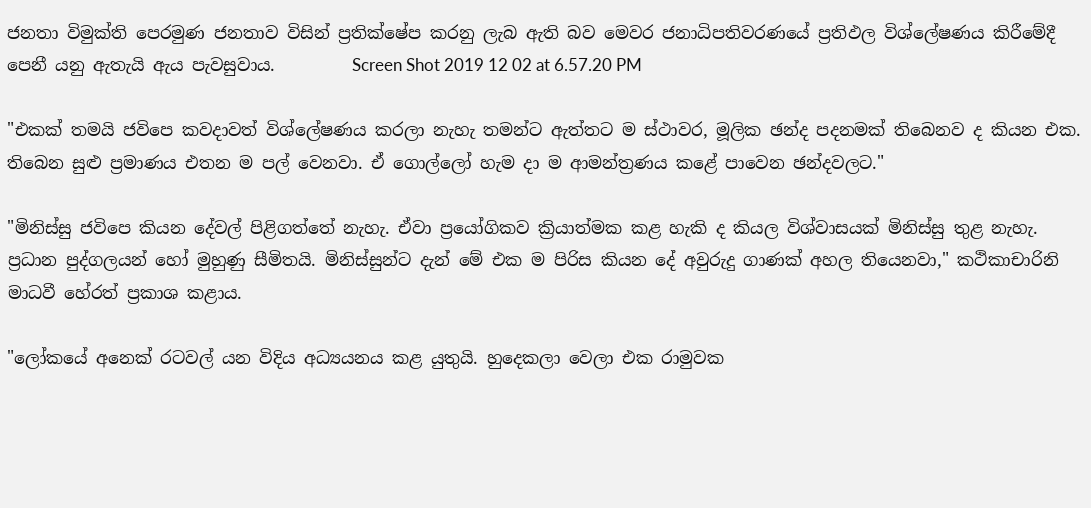ජනතා විමුක්ති පෙරමුණ ජනතාව විසින් ප්‍රතික්ෂේප කරනු ලැබ ඇති බව මෙවර ජනාධිපතිවරණයේ ප්‍රතිඵල විශ්ලේෂණය කිරීමේදී පෙනී යනු ඇතැයි ඇය පැවසුවාය.         Screen Shot 2019 12 02 at 6.57.20 PM

"එකක් තමයි ජවිපෙ කවදාවත් විශ්ලේෂණය කරලා නැහැ තමන්ට ඇත්තට ම ස්ථාවර, මූලික ඡන්ද පදනමක් තිබෙනව ද කියන එක. තිබෙන සුළු ප්‍රමාණය එතන ම පල් වෙනවා. ඒ ගොල්ලෝ හැම දා ම ආමන්ත්‍රණය කළේ පාවෙන ඡන්දවලට."

"මිනිස්සු ජවිපෙ කියන දේවල් පිළිගත්තේ නැහැ. ඒවා ප්‍රයෝගිකව ක්‍රියාත්මක කළ හැකි ද කියල විශ්වාසයක් මිනිස්සු තුළ නැහැ. ප්‍රධාන පුද්ගලයන් හෝ මුහුණු සීමිතයි. මිනිස්සුන්ට දැන් මේ එක ම පිරිස කියන දේ අවුරුදු ගාණක් අහල තියෙනවා," කථිකාචාරිනි මාධවී හේරත් ප්‍රකාශ කළාය.

"ලෝකයේ අනෙක් රටවල් යන විදිය අධ්‍යයනය කළ යුතුයි. හුදෙකලා වෙලා එක රාමුවක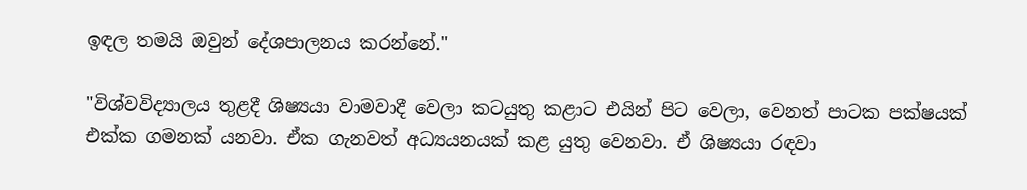ඉඳල තමයි ඔවුන් දේශපාලනය කරන්නේ."

"විශ්වවිද්‍යාලය තුළදී ශිෂ්‍යයා වාමවාදී වෙලා කටයුතු කළාට එයින් පිට වෙලා, වෙනත් පාටක පක්ෂයක් එක්ක ගමනක් යනවා. ඒක ගැනවත් අධ්‍යයනයක් කළ යුතු වෙනවා. ඒ ශිෂ්‍යයා රඳවා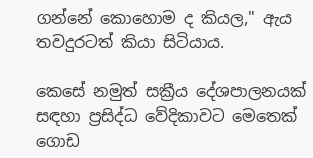ගන්නේ කොහොම ද කියල," ඇය තවදුරටත් කියා සිටියාය.

කෙසේ නමුත් සක්‍රීය දේශපාලනයක් සඳහා ප්‍රසිද්ධ වේදිකාවට මෙතෙක් ගොඩ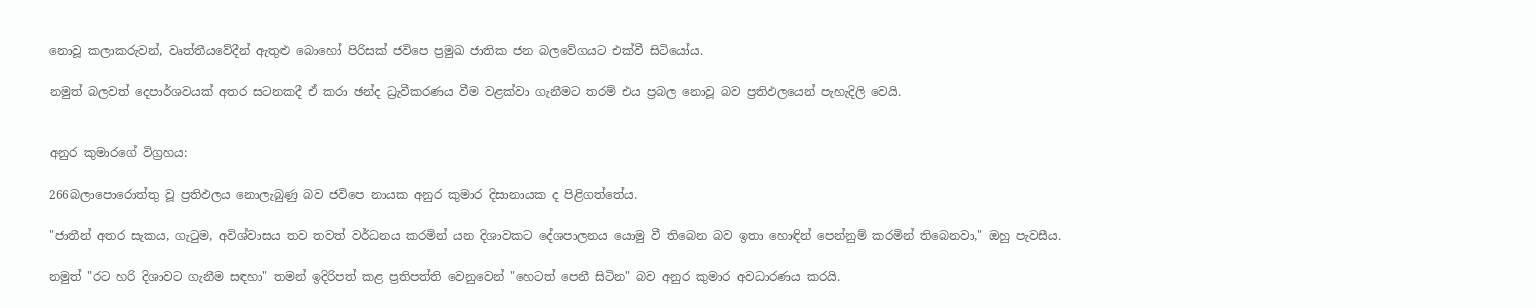නොවූ කලාකරුවන්, වෘත්තීයවේදීන් ඇතුළු බොහෝ පිරිසක් ජවිපෙ ප්‍රමුඛ ජාතික ජන බලවේගයට එක්වී සිටියෝය.

නමුත් බලවත් දෙපාර්ශවයක් අතර සටනකදී ඒ කරා ඡන්ද ධ්‍රැවීකරණය වීම වළක්වා ගැනීමට තරම් එය ප්‍රබල නොවූ බව ප්‍රතිඵලයෙන් පැහැදිලි වෙයි.


අනුර කුමාරගේ විග්‍රහය:

266බලාපොරොත්තු වූ ප්‍රතිඵලය නොලැබුණු බව ජවිපෙ නායක අනුර කුමාර දිසානායක ද පිළිගත්තේය.

"ජාතීන් අතර සැකය, ගැටුම, අවිශ්වාසය තව තවත් වර්ධනය කරමින් යන දිශාවකට දේශපාලනය යොමු වී තිබෙන බව ඉතා හොඳින් පෙන්නුම් කරමින් තිබෙනවා," ඔහු පැවසීය.

නමුත් "රට හරි දිශාවට ගැනීම සඳහා" තමන් ඉදිරිපත් කළ ප්‍රතිපත්ති වෙනුවෙන් "හෙටත් පෙනී සිටින" බව අනුර කුමාර අවධාරණය කරයි.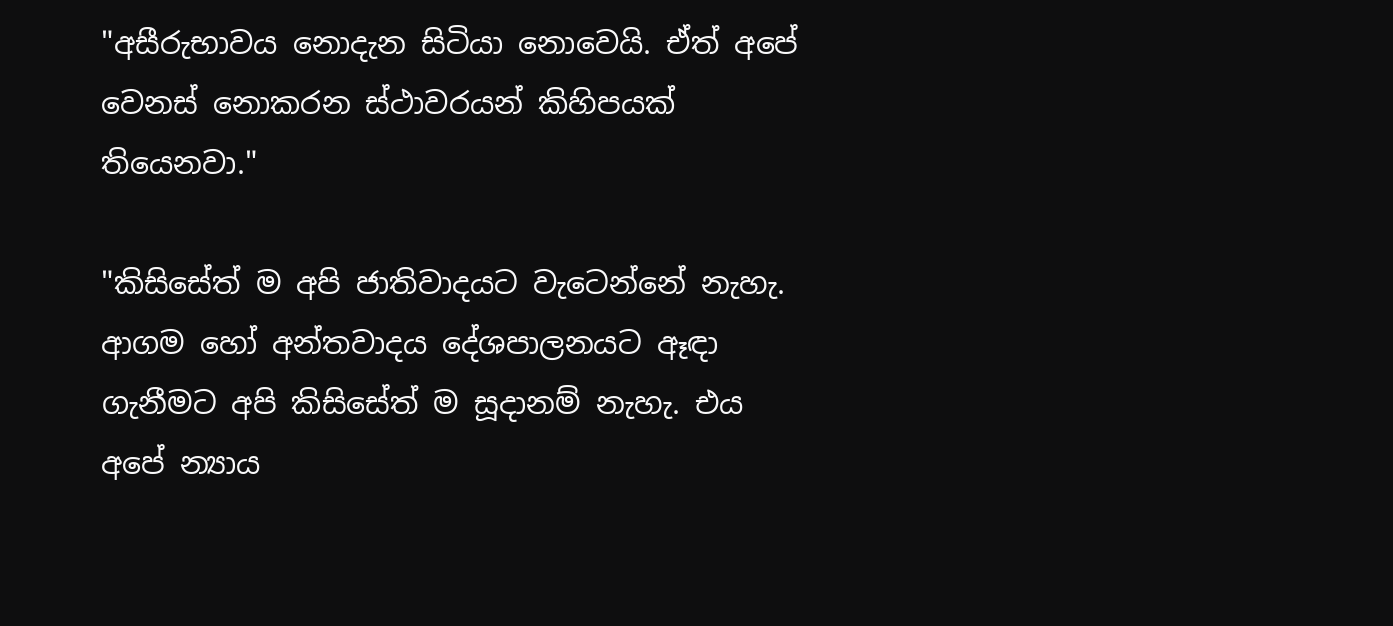"අසීරුභාවය නොදැන සිටියා නොවෙයි. ඒත් අපේ වෙනස් නොකරන ස්ථාවරයන් කිහිපයක් තියෙනවා."

"කිසිසේත් ම අපි ජාතිවාදයට වැටෙන්නේ නැහැ. ආගම හෝ අන්තවාදය දේශපාලනයට ඈඳා ගැනීමට අපි කිසිසේත් ම සූදානම් නැහැ. එය අපේ න්‍යාය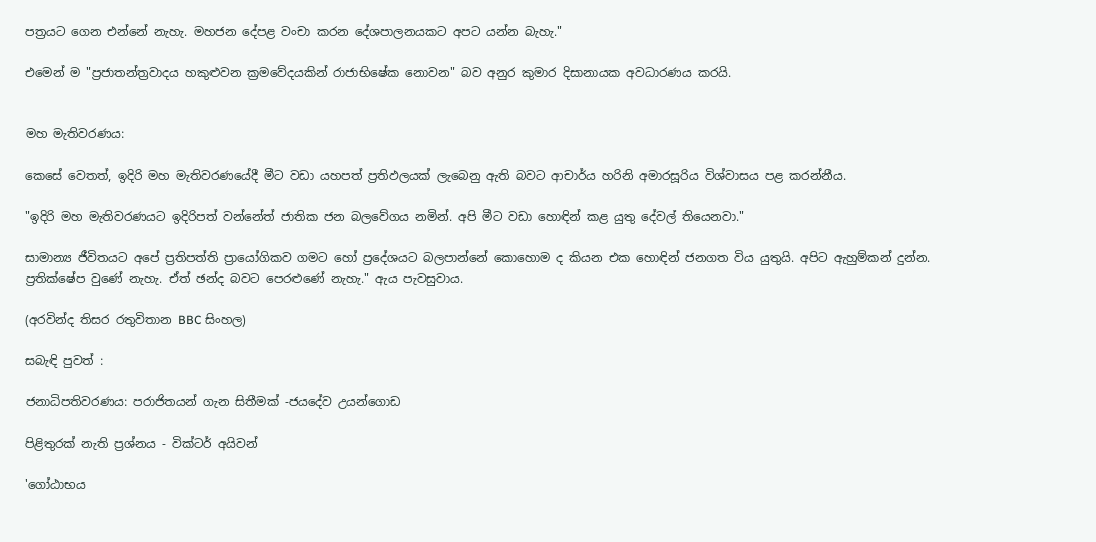පත්‍රයට ගෙන එන්නේ නැහැ. මහජන දේපළ වංචා කරන දේශපාලනයකට අපට යන්න බැහැ."

එමෙන් ම "ප්‍රජාතන්ත්‍රවාදය හකුළුවන ක්‍රමවේදයකින් රාජාභිෂේක නොවන" බව අනුර කුමාර දිසානායක අවධාරණය කරයි.


මහ මැතිවරණය:

කෙසේ වෙතත්, ඉදිරි මහ මැතිවරණයේදී මීට වඩා යහපත් ප්‍රතිඵලයක් ලැබෙනු ඇති බවට ආචාර්ය හරිනි අමාරසූරිය විශ්වාසය පළ කරන්නීය.

"ඉදිරි මහ මැතිවරණයට ඉදිරිපත් වන්නේත් ජාතික ජන බලවේගය නමින්. අපි මීට වඩා හොඳින් කළ යුතු දේවල් තියෙනවා."

සාමාන්‍ය ජීවිතයට අපේ ප්‍රතිපත්ති ප්‍රායෝගිකව ගමට හෝ ප්‍රදේශයට බලපාන්නේ කොහොම ද කියන එක හොඳින් ජනගත විය යුතුයි. අපිට ඇහුම්කන් දුන්න. ප්‍රතික්ෂේප වුණේ නැහැ. ඒත් ඡන්ද බවට පෙරළුණේ නැහැ." ඇය පැවසුවාය.

(අරවින්ද තිසර රතුවිතාන BBC සිංහල)

සබැඳි පුවත් :

ජනාධිපතිවරණය: පරාජිතයන් ගැන සිතීමක් -ජයදේව උයන්ගොඩ

පිළිතුරක් නැති ප්‍රශ්නය - වික්ටර් අයිවන්

'ගෝඨාභය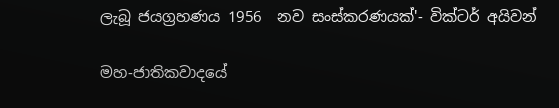ලැබූ ජයග්‍රහණය 1956  නව සංස්කරණයක්'- වික්ටර් අයිවන්

මහ-ජාතිකවාදයේ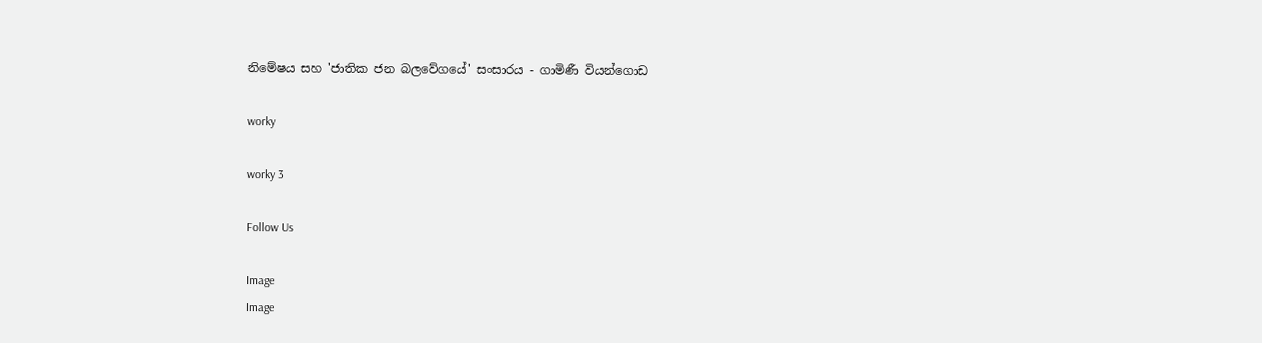නිමේෂය සහ 'ජාතික ජන බලවේගයේ' සංසාරය - ගාමිණී වියන්ගොඩ

worky

worky 3

Follow Us

Image
Image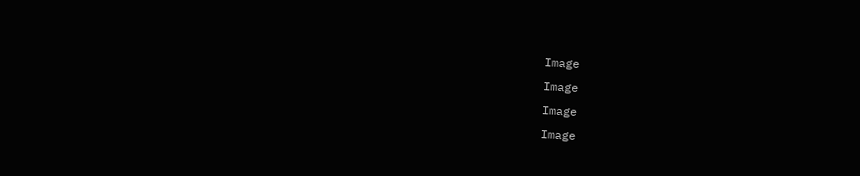Image
Image
Image
Image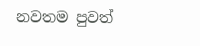නවතම පුවත්